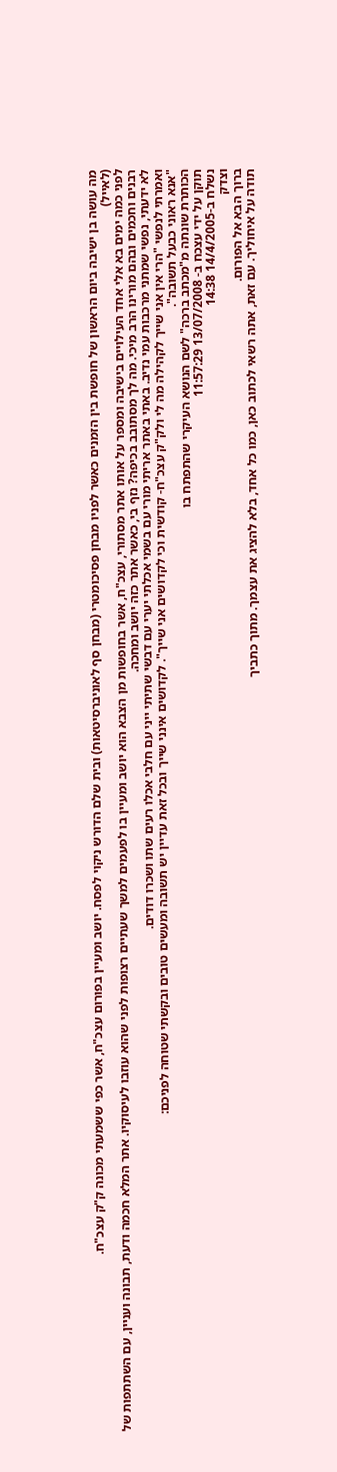מה עושה בן ישיבה ביום הראשון של חופשת בין הזמנים כאשר לפניו מבחן פסיכומטרי (מבחן סף לאוניברסיטאות) ובית שלם הדורש ניקוי לפסח. יושב ומעיין בפורום עצכ"ח, אשר כפי ששמעתי מכונה ק"ק עצכ"ח.
(לאייל)
לפני כמה ימים בא אלי אחד העילויים בישיבה ומספר על אותו אתר מסתורי, עצכ"ח, אשר בחופשות מן הצבא הוא יושב ומעיין בו לפעמים למשך שעתיים רצופות לפני שהוא עוזבו לעיסוקיו. אתר המלא חכמה ודעת, תבונה ועניין, עם השתתפות של רבנים וחכמים ובהם מורינו הרב מיכי. מה לך מסתובב בכיפה? נזף בי, כאשר אתר כזה יושב ומחכה.
לא ידעתי, נפשי שמתני מרכבות עמי נדיב. באתי באתר אריתי מורי עם בשמי אכלתי יערי עם דבשי שתיתי ייני עם חלבי אכלו רעים שתו ושכרו דודים.
ואמרתי לנפשי "הרי אין אני שייך לקהילה מה לי ולק"ק עצכ"ח- קודשית וכי לקדושים אני שייך". לקדושים אינני שייך ובכל זאת עדיין יש תשובה ומעשים טובים ובקשתי שטוחה לפניכם:
"אנא ראוני כבעל תשובה".
הכותרת שונתה מ"מכתב ברכה" לשם הנושא העיקרי שהתפתח בו
תוקן על ידי עצכח ב- 13/07/2008 11:57:29
נשלח ב-14/4/2005 14:38
וצדק
ברוך הבא אל הפורום.
תודה על איחוליך. עם זאת, אתה רשאי לכתוב כאן, כמו כל אחד, בלא להציג את עצמך. מתוך כתביך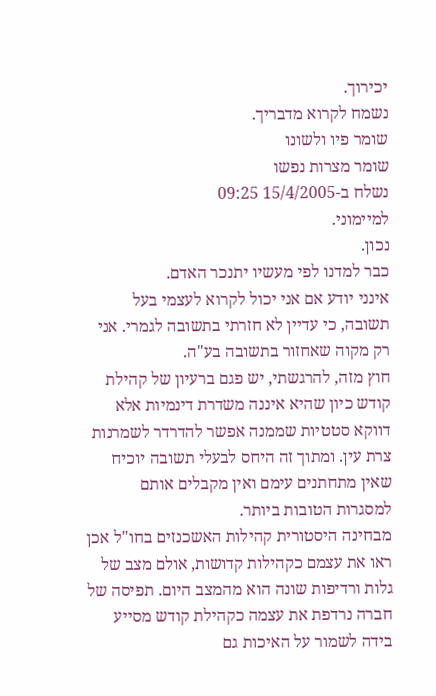יכירוך.
נשמח לקרוא מדבריך.
שומר פיו ולשונו
שומר מצרות נפשו
נשלח ב-15/4/2005 09:25
למיימוני.
נכון.
כבר למדנו לפי מעשיו יתנכר האדם.
אינני יודע אם אני יכול לקרוא לעצמי בעל תשובה, כי עדיין לא חזרתי בתשובה לגמרי. אני רק מקוה שאחזור בתשובה בע"ה.
חוץ מזה, להרגשתי, יש פגם ברעיון של קהילת קודש כיון שהיא איננה משדרת דינמיות אלא דווקא סטטיות שממנה אפשר להדרדר לשמרנות צרת עין. ומתוך זה היחס לבעלי תשובה יוכיח שאין מתחתנים עימם ואין מקבלים אותם למסגרות הטובות ביותר.
מבחינה היסטורית קהילות האשכנזים בחו"ל אכן ראו את עצמם כקהילות קדושות, אולם מצב של גלות ורדיפות שונה הוא מהמצב היום. תפיסה של חברה נרדפת את עצמה כקהילת קודש מסייע בידה לשמור על האיכות גם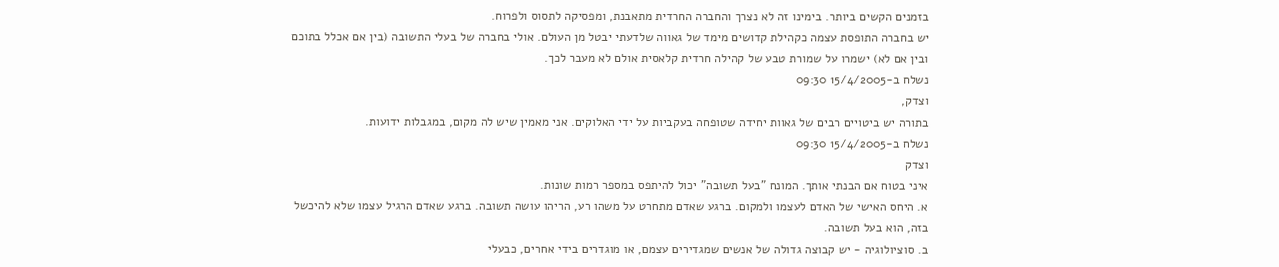בזמנים הקשים ביותר. בימינו זה לא נצרך והחברה החרדית מתאבנת, ומפסיקה לתסוס ולפרוח.
יש בחברה התופסת עצמה כקהילת קדושים מימד של גאווה שלדעתי יבטל מן העולם. אולי בחברה של בעלי התשובה (בין אם אכלל בתוכם ובין אם לא) ישמרו על שמורת טבע של קהילה חרדית קלאסית אולם לא מעבר לכך.
נשלח ב-15/4/2005 09:30
וצדק,
בתורה יש ביטויים רבים של גאוות יחידה שטופחה בעקביות על ידי האלוקים. אני מאמין שיש לה מקום, במגבלות ידועות.
נשלח ב-15/4/2005 09:30
וצדק
איני בטוח אם הבנתי אותך. המונח "בעל תשובה" יכול להיתפס במספר רמות שונות.
א. היחס האישי של האדם לעצמו ולמקום. ברגע שאדם מתחרט על משהו רע, הריהו עושה תשובה. ברגע שאדם הרגיל עצמו שלא להיכשל בזה, הוא בעל תשובה.
ב. סוציולוגיה - יש קבוצה גדולה של אנשים שמגדירים עצמם, או מוגדרים בידי אחרים, כבעלי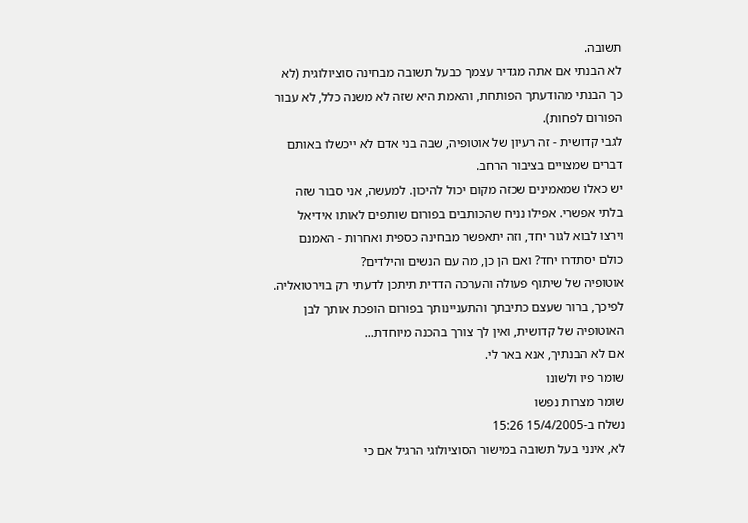תשובה.
לא הבנתי אם אתה מגדיר עצמך כבעל תשובה מבחינה סוציולוגית (לא כך הבנתי מהודעתך הפותחת, והאמת היא שזה לא משנה כלל, לא עבור הפורום לפחות).
לגבי קדושית - זה רעיון של אוטופיה, שבה בני אדם לא ייכשלו באותם דברים שמצויים בציבור הרחב.
יש כאלו שמאמינים שכזה מקום יכול להיכון. למעשה, אני סבור שזה בלתי אפשרי. אפילו נניח שהכותבים בפורום שותפים לאותו אידיאל וירצו לבוא לגור יחד, וזה יתאפשר מבחינה כספית ואחרות - האמנם כולם יסתדרו יחד? ואם הן כן, מה עם הנשים והילדים?
אוטופיה של שיתוף פעולה והערכה הדדית תיתכן לדעתי רק בוירטואליה.
לפיכך, ברור שעצם כתיבתך והתעניינותך בפורום הופכת אותך לבן האוטופיה של קדושית, ואין לך צורך בהכנה מיוחדת...
אם לא הבנתיך, אנא באר לי.
שומר פיו ולשונו
שומר מצרות נפשו
נשלח ב-15/4/2005 15:26
לא, אינני בעל תשובה במישור הסוציולוגי הרגיל אם כי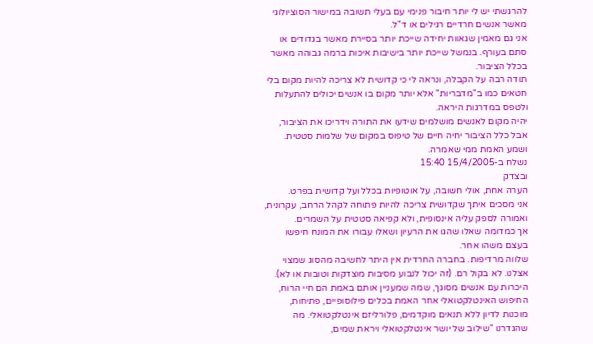להרגשתי יש לי יותר חיבור פנימי עם בעלי תשובה במישור הסוציולוגי מאשר אנשים חרדיים רגילים או ד"ל.
אני גם מאמין שגאוות יחידה שייכת יותר בסיירת מאשר בגדודים או סתם בעורף. בנמשל שייכת יותר בישיבות איכות ברמה גבוהה מאשר בכלל הציבור.
תודה רבה על הקבלה, ונראה לי כי קדושית לא צריכה להיות מקום בלי חטאים כמו ב"מדבריות" אלא יותר מקום בו אנשים יכולים להתעלות ולטפס במדרגות היראה.
יהיה מקום לאנשים מושלמים שידעו את התורה וידריכו את הציבור, אבל כלל הציבור יחיה חיים של טיפוס במקום של שלמות סטטית.
ושמע האמת ממי שאמרה.
נשלח ב-15/4/2005 15:40
ובצדק
הערה אחת, אולי חשובה, על אוטופיות בכלל ועל קדושית בפרט.
אני מסכים איתך שקדושית צריכה להיות פתוחה לקהל הרחב, עקרונית, ואמורה לספק עליה אינסופית, ולא קפיאה סטטית על השמרים.
אך כמדומה שאלו שהגו את הרעיון ושאלו עבורו את המונח חיפשו בעצם משהו אחר.
שלווה מרדיפות. בחברה החרדית אין היתר לחשיבה מהסוג שמצוי אצלנו. לא בקול רם. (זה יכול לנבוע מסיבות מוצדקות וטובות או לא).
היכרות עם אנשים מסוגך, שמה שמעניין אותם באמת הם חיי הרוח, החיפוש האינטלקטואלי אחר האמת בכלים פילוסופיים, פתיחות, מוכנות לדיון ללא תנאים מוקדמים, פלורליזם אינטלקטואלי. מה שהגדרנו "שילוב של יושר אינטלקטואלי ויראת שמים,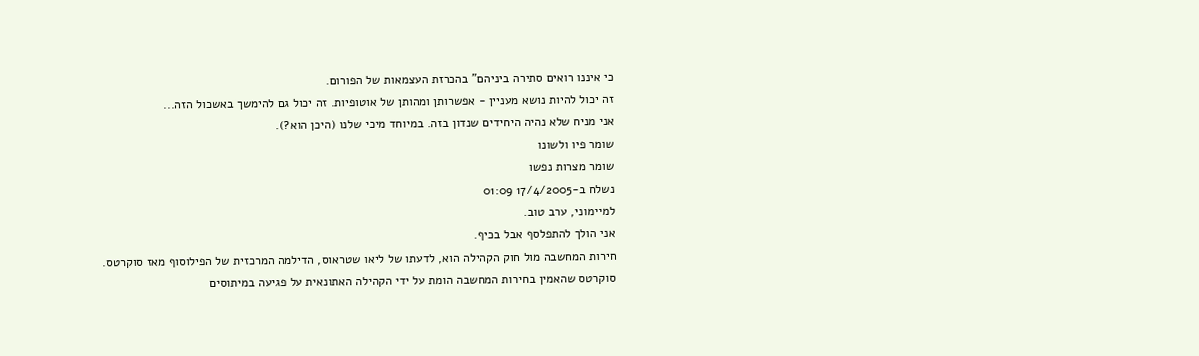כי איננו רואים סתירה ביניהם" בהכרזת העצמאות של הפורום.
זה יכול להיות נושא מעניין - אפשרותן ומהותן של אוטופיות. זה יכול גם להימשך באשכול הזה...
אני מניח שלא נהיה היחידים שנדון בזה. במיוחד מיכי שלנו (היכן הוא?).
שומר פיו ולשונו
שומר מצרות נפשו
נשלח ב-17/4/2005 01:09
למיימוני, ערב טוב.
אני הולך להתפלסף אבל בכיף.
חירות המחשבה מול חוק הקהילה הוא, לדעתו של ליאו שטראוס, הדילמה המרכזית של הפילוסוף מאז סוקרטס.
סוקרטס שהאמין בחירות המחשבה הומת על ידי הקהילה האתונאית על פגיעה במיתוסים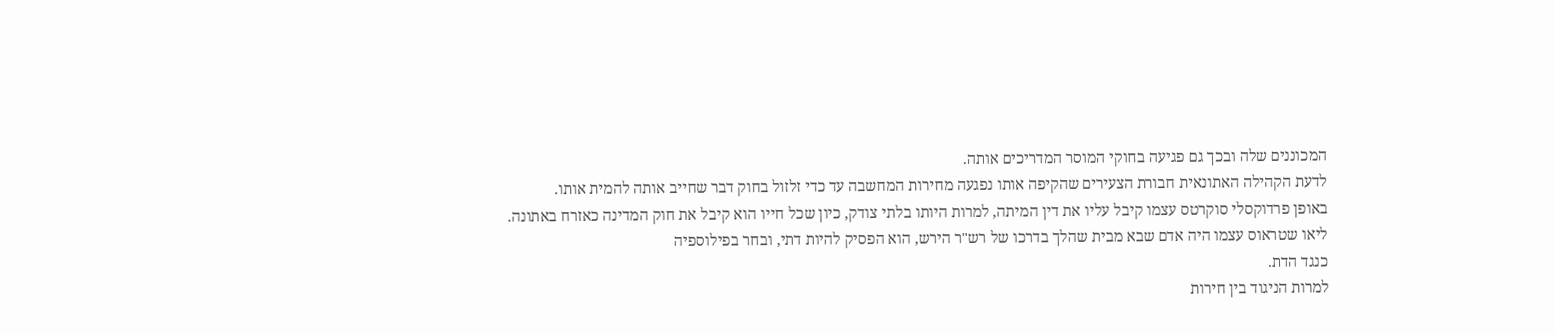המכוננים שלה ובכך גם פגיעה בחוקי המוסר המדריכים אותה.
לדעת הקהילה האתונאית חבורת הצעירים שהקיפה אותו נפגעה מחירות המחשבה עד כדי זלזול בחוק דבר שחייב אותה להמית אותו.
באופן פרדוקסלי סוקרטס עצמו קיבל עליו את דין המיתה, למרות היותו בלתי צודק, כיון שכל חייו הוא קיבל את חוק המדינה כאזרח באתונה.
ליאו שטראוס עצמו היה אדם שבא מבית שהלך בדרכו של רש"ר הירש, הוא הפסיק להיות דתי, ובחר בפילוספיה
כנגד הדת.
למרות הניגוד בין חירות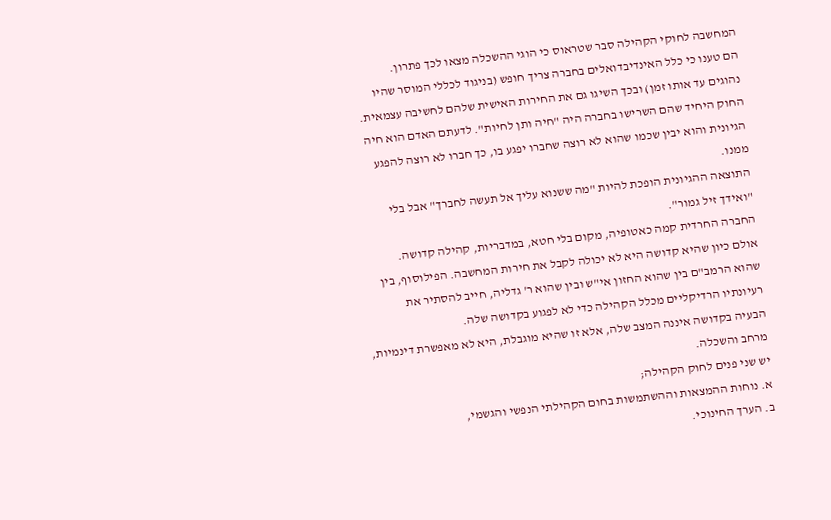המחשבה לחוקי הקהילה סבר שטראוס כי הוגי ההשכלה מצאו לכך פתרון.
הם טענו כי כלל האינדיבדואלים בחברה צריך חופש (בניגוד לכללי המוסר שהיו נהוגים עד אותו זמן) ובכך השיגו גם את החירות האישית שלהם לחשיבה עצמאית.
החוק היחיד שהם השרישו בחברה היה "חיה ותן לחיות". לדעתם האדם הוא חיה הגיונית והוא יבין שכמו שהוא לא רוצה שחברו יפגע בו, כך חברו לא רוצה להפגע ממנו.
התוצאה ההגיונית הופכת להיות "מה ששנוא עליך אל תעשה לחברך" אבל בלי "ואידך זיל גמור".
החברה החרדית קמה כאטופיה, מקום בלי חטא, במדבריות, קהילה קדושה.
אולם כיון שהיא קדושה היא לא יכולה לקבל את חירות המחשבה. הפילוסוף, בין שהוא הרמב"ם בין שהוא החזון אי"ש ובין שהוא ר' גדליה, חייב להסתיר את רעיונתיו הרדיקליים מכלל הקהילה כדי לא לפגוע בקדושה שלה.
הבעיה בקדושה איננה המצב שלה, אלא זו שהיא מוגבלת, היא לא מאפשרת דינמיות, מרחב והשכלה.
יש שני פנים לחוק הקהילה;
א. נוחות ההמצאות וההשתמשות בחום הקהילתי הנפשי והגשמי,
ב. הערך החינוכי.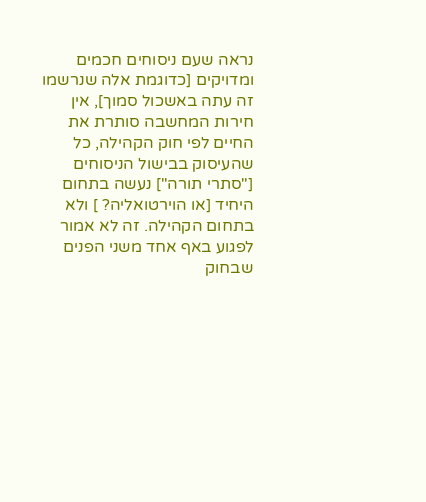נראה שעם ניסוחים חכמים ומדויקים [כדוגמת אלה שנרשמו זה עתה באשכול סמוך], אין חירות המחשבה סותרת את החיים לפי חוק הקהילה, כל שהעיסוק בבישול הניסוחים ["סתרי תורה"] נעשה בתחום היחיד [או הוירטואליה? ] ולא בתחום הקהילה. זה לא אמור לפגוע באף אחד משני הפנים שבחוק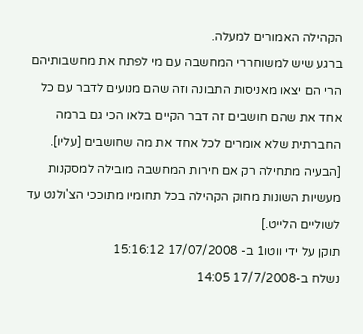הקהילה האמורים למעלה.
ברגע שיש למשוחררי המחשבה עם מי לפתח את מחשבותיהם הרי הם יצאו מאניסות התבונה וזה שהם מנועים לדבר עם כל אחד את שהם חושבים זה דבר הקיים בלאו הכי גם ברמה החברתית שלא אומרים לכל אחד את מה שחושבים [עליו]. [הבעיה מתחילה רק אם חירות המחשבה מובילה למסקנות מעשיות השונות מחוק הקהילה בכל תחומיו מתוככי הצ'ולנט עד לשוליים הלייט.]
תוקן על ידי ווטו1 ב- 17/07/2008 15:16:12
נשלח ב-17/7/2008 14:05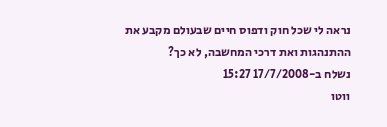נראה לי שכל חוק ודפוס חיים שבעולם מקבע את ההתנהגות ואת דרכי המחשבה, לא כך?
נשלח ב-17/7/2008 15:27
ווטו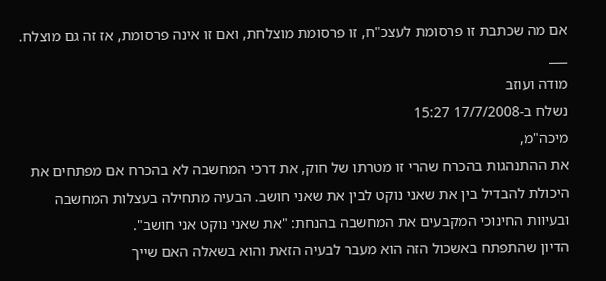אם מה שכתבת זו פרסומת לעצכ"ח, זו פרסומת מוצלחת, ואם זו אינה פרסומת, אז זה גם מוצלח.
___
מודה ועוזב
נשלח ב-17/7/2008 15:27
מיכה"מ,
את ההתנהגות בהכרח שהרי זו מטרתו של חוק, את דרכי המחשבה לא בהכרח אם מפתחים את היכולת להבדיל בין את שאני נוקט לבין את שאני חושב. הבעיה מתחילה בעצלות המחשבה ובעיוות החינוכי המקבעים את המחשבה בהנחת: "את שאני נוקט אני חושב".
הדיון שהתפתח באשכול הזה הוא מעבר לבעיה הזאת והוא בשאלה האם שייך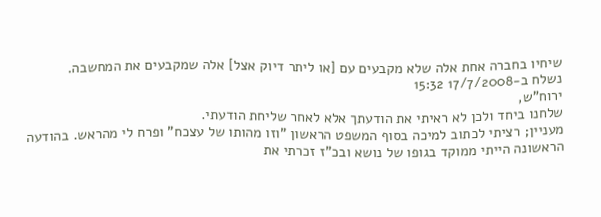שיחיו בחברה אחת אלה שלא מקבעים עם [או ליתר דיוק אצל] אלה שמקבעים את המחשבה.
נשלח ב-17/7/2008 15:32
ירוח"ש,
שלחנו ביחד ולכן לא ראיתי את הודעתך אלא לאחר שליחת הודעתי.
מעניין; רציתי לכתוב למיכה בסוף המשפט הראשון "וזו מהותו של עצכח" ופרח לי מהראש. בהודעה הראשונה הייתי ממוקד בגופו של נושא ובכ"ז זכרתי את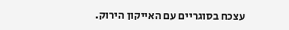עצכח בסוגריים עם האייקון הירוק.